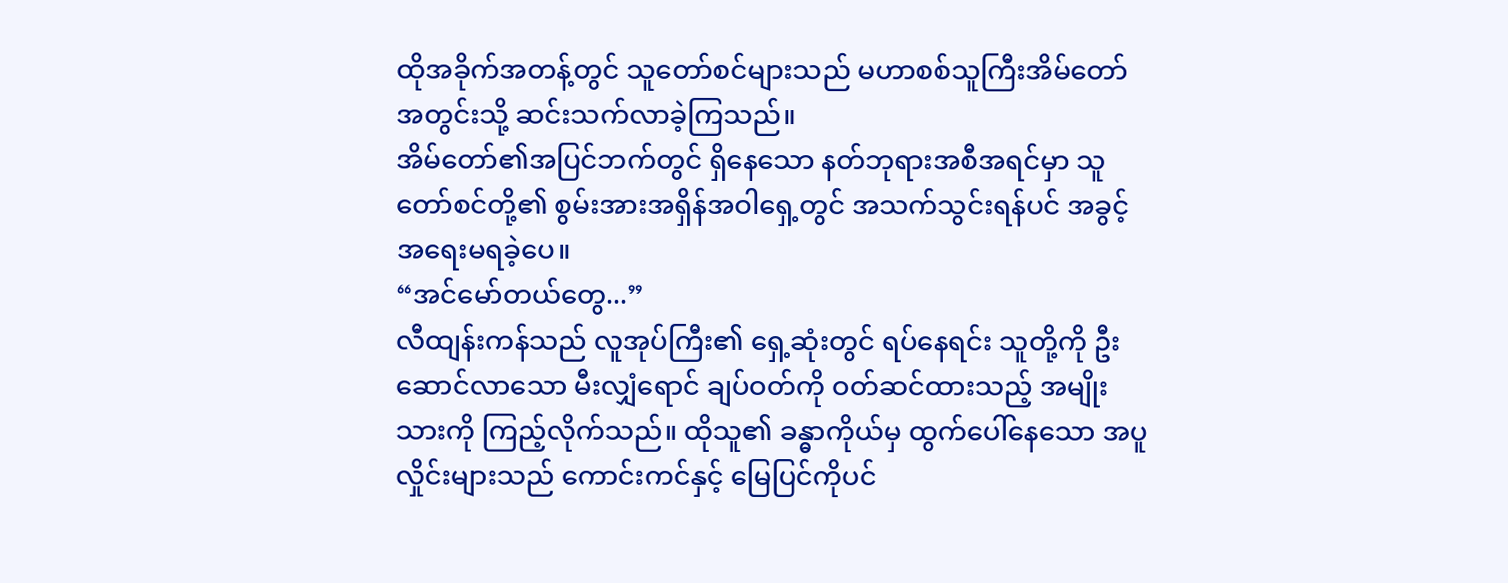ထိုအခိုက်အတန့်တွင် သူတော်စင်များသည် မဟာစစ်သူကြီးအိမ်တော်အတွင်းသို့ ဆင်းသက်လာခဲ့ကြသည်။
အိမ်တော်၏အပြင်ဘက်တွင် ရှိနေသော နတ်ဘုရားအစီအရင်မှာ သူတော်စင်တို့၏ စွမ်းအားအရှိန်အဝါရှေ့တွင် အသက်သွင်းရန်ပင် အခွင့်အရေးမရခဲ့ပေ။
“အင်မော်တယ်တွေ...”
လီထျန်းကန်သည် လူအုပ်ကြီး၏ ရှေ့ဆုံးတွင် ရပ်နေရင်း သူတို့ကို ဦးဆောင်လာသော မီးလျှံရောင် ချပ်ဝတ်ကို ဝတ်ဆင်ထားသည့် အမျိုးသားကို ကြည့်လိုက်သည်။ ထိုသူ၏ ခန္ဓာကိုယ်မှ ထွက်ပေါ်နေသော အပူလှိုင်းများသည် ကောင်းကင်နှင့် မြေပြင်ကိုပင်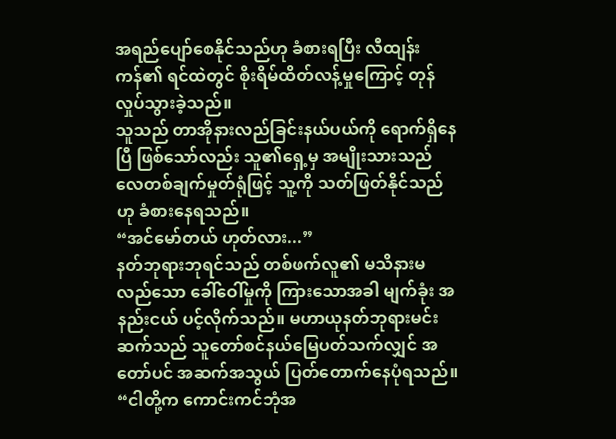အရည်ပျော်စေနိုင်သည်ဟု ခံစားရပြီး လီထျန်းကန်၏ ရင်ထဲတွင် စိုးရိမ်ထိတ်လန့်မှုကြောင့် တုန်လှုပ်သွားခဲ့သည်။
သူသည် တာအိုနားလည်ခြင်းနယ်ပယ်ကို ရောက်ရှိနေပြီ ဖြစ်သော်လည်း သူ၏ရှေ့မှ အမျိုးသားသည် လေတစ်ချက်မှုတ်ရုံဖြင့် သူ့ကို သတ်ဖြတ်နိုင်သည်ဟု ခံစားနေရသည်။
“အင်မော်တယ် ဟုတ်လား...”
နတ်ဘုရားဘုရင်သည် တစ်ဖက်လူ၏ မသိနားမလည်သော ခေါ်ဝေါ်မှုကို ကြားသောအခါ မျက်ခုံး အနည်းငယ် ပင့်လိုက်သည်။ မဟာယုနတ်ဘုရားမင်းဆက်သည် သူတော်စင်နယ်မြေပတ်သက်လျှင် အတော်ပင် အဆက်အသွယ် ပြတ်တောက်နေပုံရသည်။
“ငါတို့က ကောင်းကင်ဘုံအ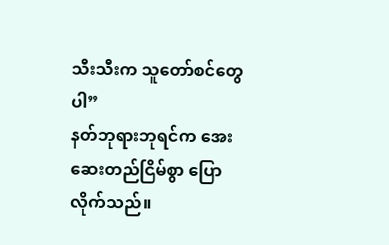သီးသီးက သူတော်စင်တွေပါ”
နတ်ဘုရားဘုရင်က အေးဆေးတည်ငြိမ်စွာ ပြောလိုက်သည်။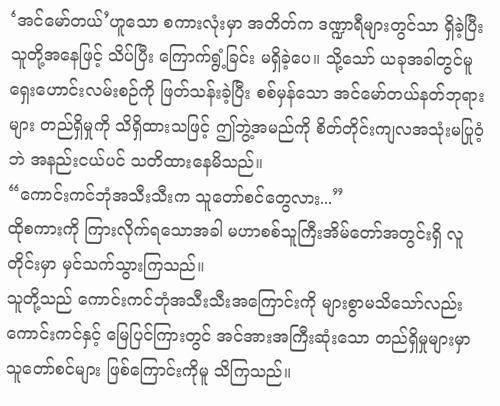‘အင်မော်တယ်’ဟူသော စကားလုံးမှာ အတိတ်က ဒဏ္ဍာရီများတွင်သာ ရှိခဲ့ပြီး သူတို့အနေဖြင့် သိပ်ပြီး ကြောက်ရွံ့ခြင်း မရှိခဲ့ပေ။ သို့သော် ယခုအခါတွင်မူ ရှေးဟောင်းလမ်းစဉ်ကို ဖြတ်သန်းခဲ့ပြီး စစ်မှန်သော အင်မော်တယ်နတ်ဘုရားများ တည်ရှိမှုကို သိရှိထားသဖြင့် ဤဘွဲ့အမည်ကို စိတ်တိုင်းကျလအသုံးမပြုဝံ့ဘဲ အနည်းငယ်ပင် သတိထားနေမိသည်။
“ကောင်းကင်ဘုံအသီးသီးက သူတော်စင်တွေလား...”
ထိုစကားကို ကြားလိုက်ရသောအခါ မဟာစစ်သူကြီးအိမ်တော်အတွင်းရှိ လူတိုင်းမှာ မှင်သက်သွားကြသည်။
သူတို့သည် ကောင်းကင်ဘုံအသီးသီးအကြောင်းကို များစွာမသိသော်လည်း ကောင်းကင်နှင့် မြေပြင်ကြားတွင် အင်အားအကြီးဆုံးသော တည်ရှိမှုများမှာ သူတော်စင်များ ဖြစ်ကြောင်းကိုမူ သိကြသည်။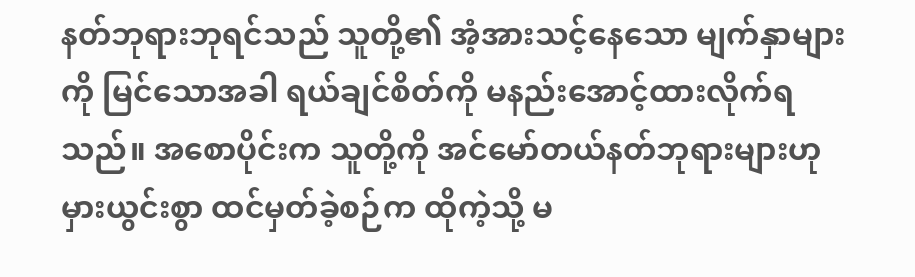နတ်ဘုရားဘုရင်သည် သူတို့၏ အံ့အားသင့်နေသော မျက်နှာများကို မြင်သောအခါ ရယ်ချင်စိတ်ကို မနည်းအောင့်ထားလိုက်ရသည်။ အစောပိုင်းက သူတို့ကို အင်မော်တယ်နတ်ဘုရားများဟု မှားယွင်းစွာ ထင်မှတ်ခဲ့စဉ်က ထိုကဲ့သို့ မ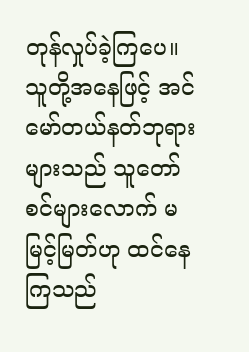တုန်လှုပ်ခဲ့ကြပေ။ သူတို့အနေဖြင့် အင်မော်တယ်နတ်ဘုရားများသည် သူတော်စင်များလောက် မမြင့်မြတ်ဟု ထင်နေကြသည်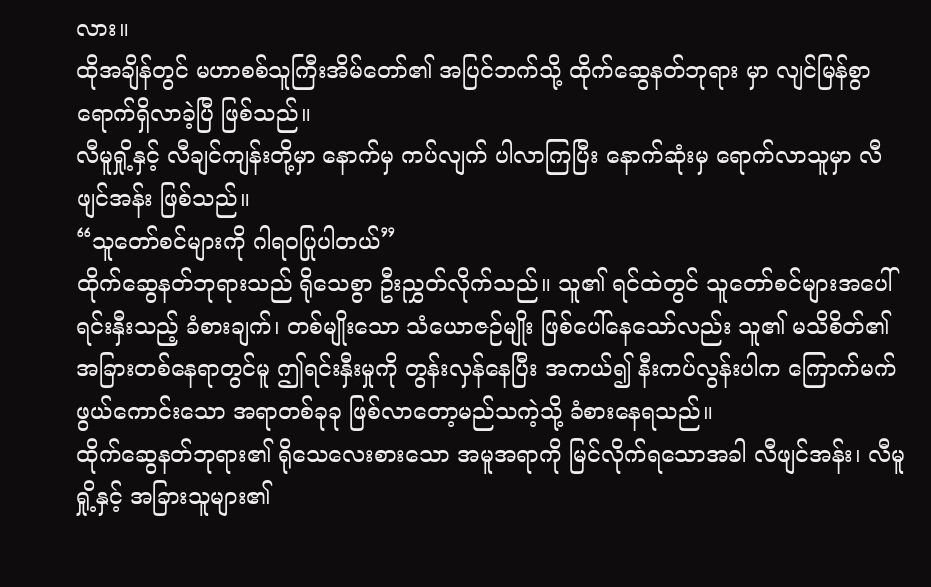လား။
ထိုအချိန်တွင် မဟာစစ်သူကြီးအိမ်တော်၏ အပြင်ဘက်သို့ ထိုက်ဆွေနတ်ဘုရား မှာ လျင်မြန်စွာ ရောက်ရှိလာခဲ့ပြီ ဖြစ်သည်။
လီမူရှို့နှင့် လီချင်ကျန်းတို့မှာ နောက်မှ ကပ်လျက် ပါလာကြပြီး နောက်ဆုံးမှ ရောက်လာသူမှာ လီဖျင်အန်း ဖြစ်သည်။
“သူတော်စင်များကို ဂါရဝပြုပါတယ်”
ထိုက်ဆွေနတ်ဘုရားသည် ရိုသေစွာ ဦးညွှတ်လိုက်သည်။ သူ၏ ရင်ထဲတွင် သူတော်စင်များအပေါ် ရင်းနှီးသည့် ခံစားချက်၊ တစ်မျိုးသော သံယောဇဉ်မျိုး ဖြစ်ပေါ်နေသော်လည်း သူ၏ မသိစိတ်၏ အခြားတစ်နေရာတွင်မူ ဤရင်းနှီးမှုကို တွန်းလှန်နေပြီး အကယ်၍ နီးကပ်လွန်းပါက ကြောက်မက်ဖွယ်ကောင်းသော အရာတစ်ခုခု ဖြစ်လာတော့မည်သကဲ့သို့ ခံစားနေရသည်။
ထိုက်ဆွေနတ်ဘုရား၏ ရိုသေလေးစားသော အမူအရာကို မြင်လိုက်ရသောအခါ လီဖျင်အန်း၊ လီမူရှို့နှင့် အခြားသူများ၏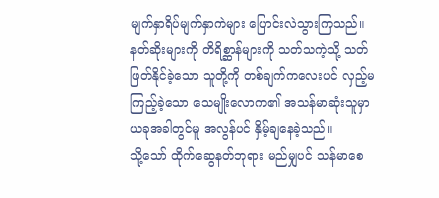မျက်နှာရိပ်မျက်နှာကဲများ ပြောင်းလဲသွားကြသည်။
နတ်ဆိုးများကို တိရိစ္ဆာန်များကို သတ်သကဲ့သို့ သတ်ဖြတ်နိုင်ခဲ့သော သူတို့ကို တစ်ချက်ကလေးပင် လှည့်မကြည့်ခဲ့သော သေမျိုးလောက၏ အသန်မာဆုံးသူမှာ ယခုအခါတွင်မူ အလွန်ပင် နှိမ့်ချနေခဲ့သည်။
သို့သော် ထိုက်ဆွေနတ်ဘုရား မည်မျှပင် သန်မာစေ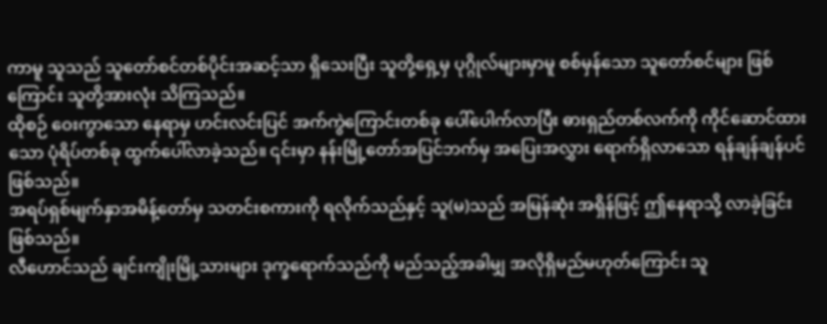ကာမူ သူသည် သူတော်စင်တစ်ပိုင်းအဆင့်သာ ရှိသေးပြီး သူတို့ရှေ့မှ ပုဂ္ဂိုလ်များမှာမူ စစ်မှန်သော သူတော်စင်များ ဖြစ်ကြောင်း သူတို့အားလုံး သိကြသည်။
ထိုစဉ် ဝေးကွာသော နေရာမှ ဟင်းလင်းပြင် အက်ကွဲကြောင်းတစ်ခု ပေါ်ပေါက်လာပြီး ဓားရှည်တစ်လက်ကို ကိုင်ဆောင်ထားသော ပုံရိပ်တစ်ခု ထွက်ပေါ်လာခဲ့သည်။ ၎င်းမှာ နန်းမြို့တော်အပြင်ဘက်မှ အပြေးအလွှား ရောက်ရှိလာသော ရန်ချန်ချန်ပင် ဖြစ်သည်။
အရပ်ရှစ်မျက်နှာအမိန့်တော်မှ သတင်းစကားကို ရလိုက်သည်နှင့် သူ(မ)သည် အမြန်ဆုံး အရှိန်ဖြင့် ဤနေရာသို့ လာခဲ့ခြင်း ဖြစ်သည်။
လီဟောင်သည် ချင်းကျိုးမြို့သားများ ဒုက္ခရောက်သည်ကို မည်သည့်အခါမျှ အလိုရှိမည်မဟုတ်ကြောင်း သူ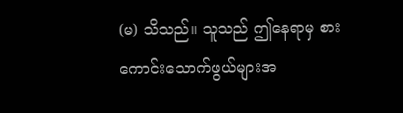(မ) သိသည်။ သူသည် ဤနေရာမှ စားကောင်းသောက်ဖွယ်များအ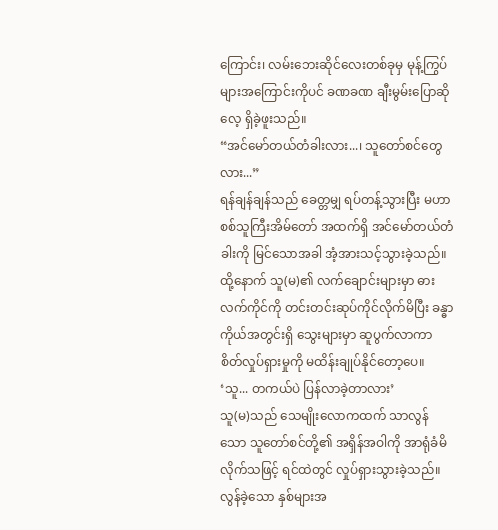ကြောင်း၊ လမ်းဘေးဆိုင်လေးတစ်ခုမှ မုန့်ကြွပ်များအကြောင်းကိုပင် ခဏခဏ ချီးမွမ်းပြောဆိုလေ့ ရှိခဲ့ဖူးသည်။
“အင်မော်တယ်တံခါးလား...၊ သူတော်စင်တွေလား...”
ရန်ချန်ချန်သည် ခေတ္တမျှ ရပ်တန့်သွားပြီး မဟာစစ်သူကြီးအိမ်တော် အထက်ရှိ အင်မော်တယ်တံခါးကို မြင်သောအခါ အံ့အားသင့်သွားခဲ့သည်။
ထို့နောက် သူ(မ)၏ လက်ချောင်းများမှာ ဓားလက်ကိုင်ကို တင်းတင်းဆုပ်ကိုင်လိုက်မိပြီး ခန္ဓာကိုယ်အတွင်းရှိ သွေးများမှာ ဆူပွက်လာကာ စိတ်လှုပ်ရှားမှုကို မထိန်းချုပ်နိုင်တော့ပေ။ ‘သူ... တကယ်ပဲ ပြန်လာခဲ့တာလား’
သူ(မ)သည် သေမျိုးလောကထက် သာလွန်သော သူတော်စင်တို့၏ အရှိန်အဝါကို အာရုံခံမိလိုက်သဖြင့် ရင်ထဲတွင် လှုပ်ရှားသွားခဲ့သည်။ လွန်ခဲ့သော နှစ်များအ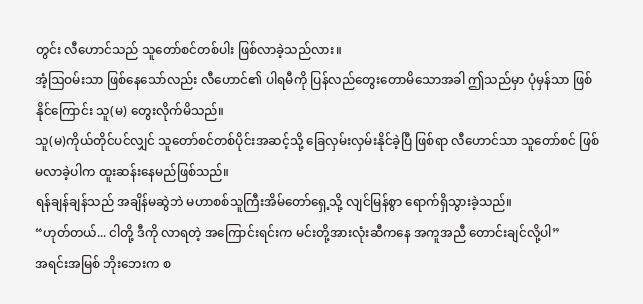တွင်း လီဟောင်သည် သူတော်စင်တစ်ပါး ဖြစ်လာခဲ့သည်လား။
အံ့ဩဝမ်းသာ ဖြစ်နေသော်လည်း လီဟောင်၏ ပါရမီကို ပြန်လည်တွေးတောမိသောအခါ ဤသည်မှာ ပုံမှန်သာ ဖြစ်နိုင်ကြောင်း သူ(မ) တွေးလိုက်မိသည်။
သူ(မ)ကိုယ်တိုင်ပင်လျှင် သူတော်စင်တစ်ပိုင်းအဆင့်သို့ ခြေလှမ်းလှမ်းနိုင်ခဲ့ပြီ ဖြစ်ရာ လီဟောင်သာ သူတော်စင် ဖြစ်မလာခဲ့ပါက ထူးဆန်းနေမည်ဖြစ်သည်။
ရန်ချန်ချန်သည် အချိန်မဆွဲဘဲ မဟာစစ်သူကြီးအိမ်တော်ရှေ့သို့ လျင်မြန်စွာ ရောက်ရှိသွားခဲ့သည်။
“ဟုတ်တယ်... ငါတို့ ဒီကို လာရတဲ့ အကြောင်းရင်းက မင်းတို့အားလုံးဆီကနေ အကူအညီ တောင်းချင်လို့ပါ”
အရင်းအမြစ် ဘိုးဘေးက စ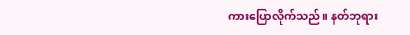ကားပြောလိုက်သည်။ နတ်ဘုရား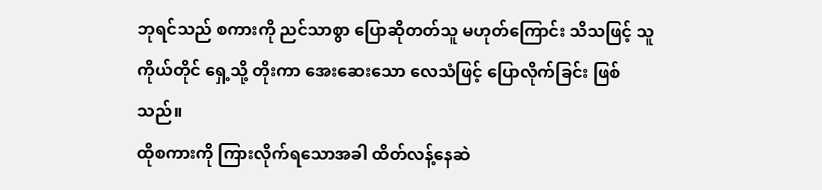ဘုရင်သည် စကားကို ညင်သာစွာ ပြောဆိုတတ်သူ မဟုတ်ကြောင်း သိသဖြင့် သူကိုယ်တိုင် ရှေ့သို့ တိုးကာ အေးဆေးသော လေသံဖြင့် ပြောလိုက်ခြင်း ဖြစ်သည်။
ထိုစကားကို ကြားလိုက်ရသောအခါ ထိတ်လန့်နေဆဲ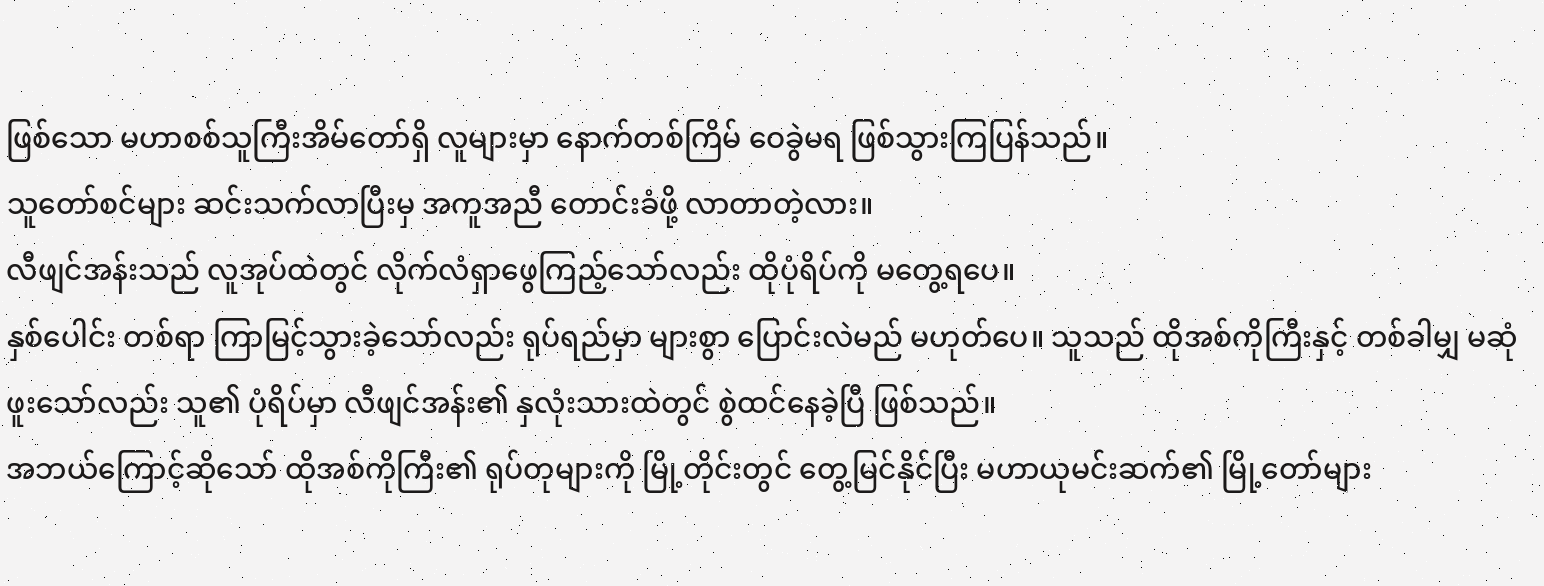ဖြစ်သော မဟာစစ်သူကြီးအိမ်တော်ရှိ လူများမှာ နောက်တစ်ကြိမ် ဝေခွဲမရ ဖြစ်သွားကြပြန်သည်။
သူတော်စင်များ ဆင်းသက်လာပြီးမှ အကူအညီ တောင်းခံဖို့ လာတာတဲ့လား။
လီဖျင်အန်းသည် လူအုပ်ထဲတွင် လိုက်လံရှာဖွေကြည့်သော်လည်း ထိုပုံရိပ်ကို မတွေ့ရပေ။
နှစ်ပေါင်း တစ်ရာ ကြာမြင့်သွားခဲ့သော်လည်း ရုပ်ရည်မှာ များစွာ ပြောင်းလဲမည် မဟုတ်ပေ။ သူသည် ထိုအစ်ကိုကြီးနှင့် တစ်ခါမျှ မဆုံဖူးသော်လည်း သူ၏ ပုံရိပ်မှာ လီဖျင်အန်း၏ နှလုံးသားထဲတွင် စွဲထင်နေခဲ့ပြီ ဖြစ်သည်။
အဘယ်ကြောင့်ဆိုသော် ထိုအစ်ကိုကြီး၏ ရုပ်တုများကို မြို့တိုင်းတွင် တွေ့မြင်နိုင်ပြီး မဟာယုမင်းဆက်၏ မြို့တော်များ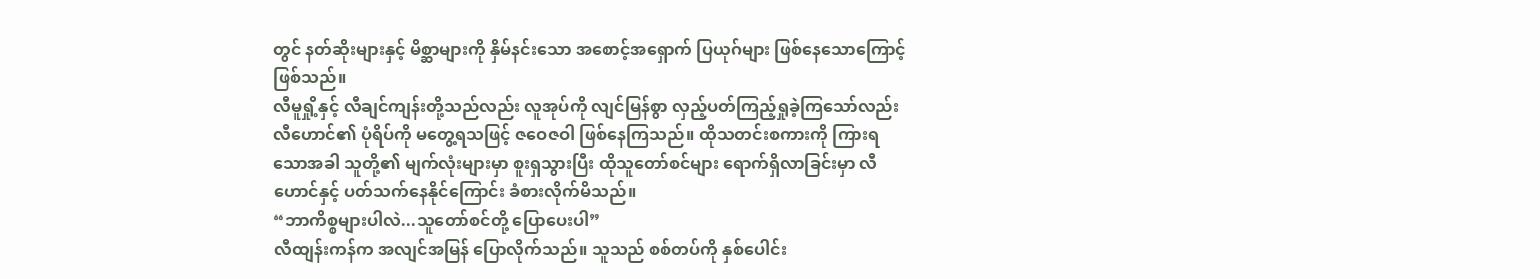တွင် နတ်ဆိုးများနှင့် မိစ္ဆာများကို နှိမ်နင်းသော အစောင့်အရှောက် ပြယုဂ်များ ဖြစ်နေသောကြောင့်ဖြစ်သည်။
လီမူရှို့နှင့် လီချင်ကျန်းတို့သည်လည်း လူအုပ်ကို လျင်မြန်စွာ လှည့်ပတ်ကြည့်ရှုခဲ့ကြသော်လည်း လီဟောင်၏ ပုံရိပ်ကို မတွေ့ရသဖြင့် ဇဝေဇဝါ ဖြစ်နေကြသည်။ ထိုသတင်းစကားကို ကြားရသောအခါ သူတို့၏ မျက်လုံးများမှာ စူးရှသွားပြီး ထိုသူတော်စင်များ ရောက်ရှိလာခြင်းမှာ လီဟောင်နှင့် ပတ်သက်နေနိုင်ကြောင်း ခံစားလိုက်မိသည်။
“ဘာကိစ္စများပါလဲ...သူတော်စင်တို့ ပြောပေးပါ”
လီထျန်းကန်က အလျင်အမြန် ပြောလိုက်သည်။ သူသည် စစ်တပ်ကို နှစ်ပေါင်း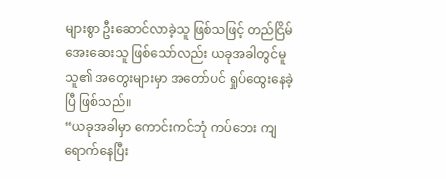များစွာ ဦးဆောင်လာခဲ့သူ ဖြစ်သဖြင့် တည်ငြိမ်အေးဆေးသူ ဖြစ်သော်လည်း ယခုအခါတွင်မူ သူ၏ အတွေးများမှာ အတော်ပင် ရှုပ်ထွေးနေခဲ့ပြီ ဖြစ်သည်။
“ယခုအခါမှာ ကောင်းကင်ဘုံ ကပ်ဘေး ကျရောက်နေပြီး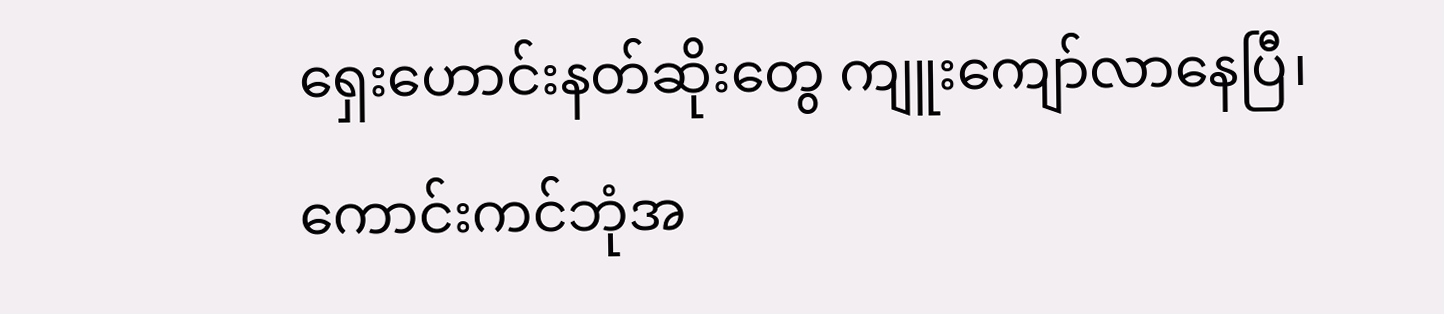ရှေးဟောင်းနတ်ဆိုးတွေ ကျူးကျော်လာနေပြီ၊ ကောင်းကင်ဘုံအ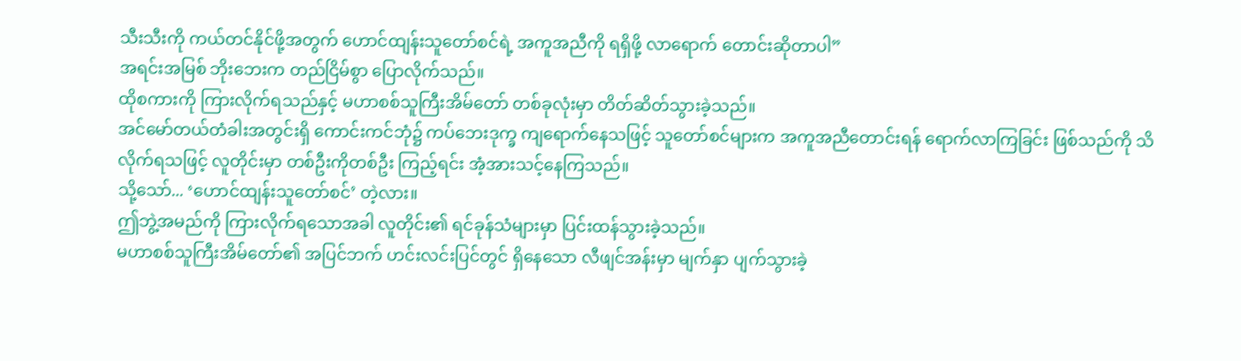သီးသီးကို ကယ်တင်နိုင်ဖို့အတွက် ဟောင်ထျန်းသူတော်စင်ရဲ့ အကူအညီကို ရရှိဖို့ လာရောက် တောင်းဆိုတာပါ”
အရင်းအမြစ် ဘိုးဘေးက တည်ငြိမ်စွာ ပြောလိုက်သည်။
ထိုစကားကို ကြားလိုက်ရသည်နှင့် မဟာစစ်သူကြီးအိမ်တော် တစ်ခုလုံးမှာ တိတ်ဆိတ်သွားခဲ့သည်။
အင်မော်တယ်တံခါးအတွင်းရှိ ကောင်းကင်ဘုံ၌ ကပ်ဘေးဒုက္ခ ကျရောက်နေသဖြင့် သူတော်စင်များက အကူအညီတောင်းရန် ရောက်လာကြခြင်း ဖြစ်သည်ကို သိလိုက်ရသဖြင့် လူတိုင်းမှာ တစ်ဦးကိုတစ်ဦး ကြည့်ရင်း အံ့အားသင့်နေကြသည်။
သို့သော်... ‘ဟောင်ထျန်းသူတော်စင်’ တဲ့လား။
ဤဘွဲ့အမည်ကို ကြားလိုက်ရသောအခါ လူတိုင်း၏ ရင်ခုန်သံများမှာ ပြင်းထန်သွားခဲ့သည်။
မဟာစစ်သူကြီးအိမ်တော်၏ အပြင်ဘက် ဟင်းလင်းပြင်တွင် ရှိနေသော လီဖျင်အန်းမှာ မျက်နှာ ပျက်သွားခဲ့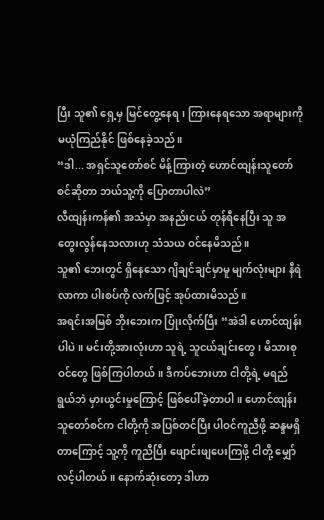ပြီး သူ၏ ရှေ့မှ မြင်တွေ့နေရ၊ ကြားနေရသော အရာများကို မယုံကြည်နိုင် ဖြစ်နေခဲ့သည်။
“ဒါ... အရှင်သူတော်စင် မိန့်ကြားတဲ့ ဟောင်ထျန်းသူတော်စင်ဆိုတာ ဘယ်သူ့ကို ပြောတာပါလဲ”
လီထျန်းကန်၏ အသံမှာ အနည်းငယ် တုန်ရီနေပြီး သူ အတွေးလွန်နေသလားဟု သံသယ ဝင်နေမိသည်။
သူ၏ ဘေးတွင် ရှိနေသော ဂျိချင်ချင်မှာမူ မျက်လုံးများ နီရဲလာကာ ပါးစပ်ကို လက်ဖြင့် အုပ်ထားမိသည်။
အရင်းအမြစ် ဘိုးဘေးက ပြုံးလိုက်ပြီး “အဲဒါ ဟောင်ထျန်းပါပဲ။ မင်းတို့အားလုံးဟာ သူရဲ့ သူငယ်ချင်းတွေ၊ မိသားစုဝင်တွေ ဖြစ်ကြပါတယ်။ ဒီကပ်ဘေးဟာ ငါတို့ရဲ့ မရည်ရွယ်ဘဲ မှားယွင်းမှုကြောင့် ဖြစ်ပေါ်ခဲ့တာပါ။ ဟောင်ထျန်းသူတော်စင်က ငါတို့ကို အပြစ်တင်ပြီး ပါဝင်ကူညီဖို့ ဆန္ဒမရှိတာကြောင့် သူ့ကို ကူညီပြီး ဖျောင်းဖျပေးကြဖို့ ငါတို့ မျှော်လင့်ပါတယ်။ နောက်ဆုံးတော့ ဒါဟာ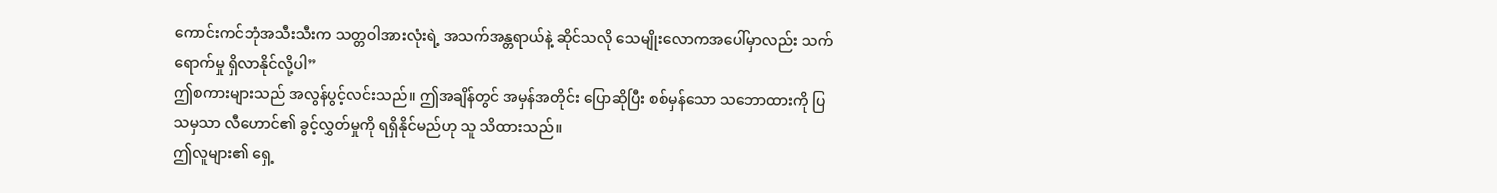ကောင်းကင်ဘုံအသီးသီးက သတ္တဝါအားလုံးရဲ့ အသက်အန္တရာယ်နဲ့ ဆိုင်သလို သေမျိုးလောကအပေါ်မှာလည်း သက်ရောက်မှု ရှိလာနိုင်လို့ပါ”
ဤစကားများသည် အလွန်ပွင့်လင်းသည်။ ဤအချိန်တွင် အမှန်အတိုင်း ပြောဆိုပြီး စစ်မှန်သော သဘောထားကို ပြသမှသာ လီဟောင်၏ ခွင့်လွှတ်မှုကို ရရှိနိုင်မည်ဟု သူ သိထားသည်။
ဤလူများ၏ ရှေ့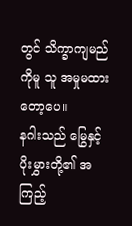တွင် သိက္ခာကျမည်ကိုမူ သူ အမှုမထားတော့ပေ။
နဂါးသည် မြွေနှင့် ပိုးမွှားတို့၏ အကြည့်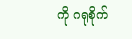ကို ဂရုစိုက်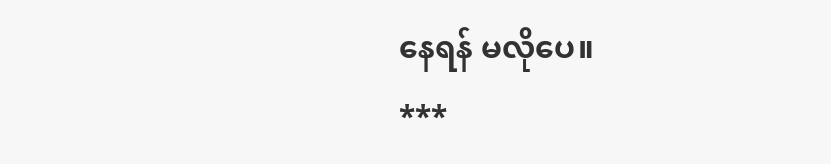နေရန် မလိုပေ။
***